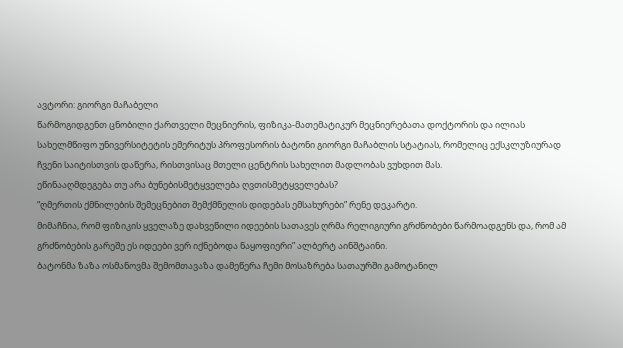ავტორი: გიორგი მაჩაბელი
წარმოგიდგენთ ცნობილი ქართველი მეცნიერის, ფიზიკა-მათემატიკურ მეცნიერებათა დოქტორის და ილიას სახელმწიფო უნივერსიტეტის ემერიტუს პროფესორის ბატონი გიორგი მაჩაბლის სტატიას, რომელიც ექსკლუზიურად ჩვენი საიტისთვის დაწერა, რისთვისაც მთელი ცენტრის სახელით მადლობას ვუხდით მას.
ეწინააღმდეგება თუ არა ბუნებისმეტყველება ღვთისმეტყველებას?
“ღმერთის ქმნილების შემეცნებით შემქმნელის დიდებას ემსახურები” რენე დეკარტი.
მიმაჩნია, რომ ფიზიკის ყველაზე დახვეწილი იდეების სათავეს ღრმა რელიგიური გრძნობები წარმოადგენს და, რომ ამ გრძნობების გარეშე ეს იდეები ვერ იქნებოდა ნაყოფიერი” ალბერტ აინშტაინი.
ბატონმა ზაზა ოსმანოვმა შემომთავაზა დამეწერა ჩემი მოსაზრება სათაურში გამოტანილ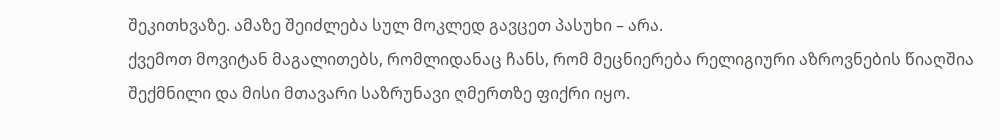შეკითხვაზე. ამაზე შეიძლება სულ მოკლედ გავცეთ პასუხი – არა.
ქვემოთ მოვიტან მაგალითებს, რომლიდანაც ჩანს, რომ მეცნიერება რელიგიური აზროვნების წიაღშია შექმნილი და მისი მთავარი საზრუნავი ღმერთზე ფიქრი იყო.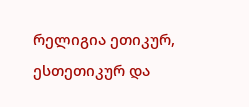რელიგია ეთიკურ, ესთეთიკურ და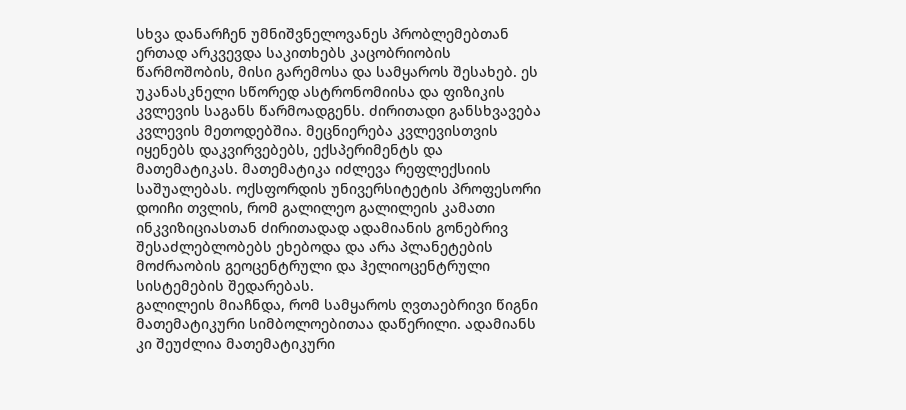სხვა დანარჩენ უმნიშვნელოვანეს პრობლემებთან ერთად არკვევდა საკითხებს კაცობრიობის წარმოშობის, მისი გარემოსა და სამყაროს შესახებ. ეს უკანასკნელი სწორედ ასტრონომიისა და ფიზიკის კვლევის საგანს წარმოადგენს. ძირითადი განსხვავება კვლევის მეთოდებშია. მეცნიერება კვლევისთვის იყენებს დაკვირვებებს, ექსპერიმენტს და მათემატიკას. მათემატიკა იძლევა რეფლექსიის საშუალებას. ოქსფორდის უნივერსიტეტის პროფესორი დოიჩი თვლის, რომ გალილეო გალილეის კამათი ინკვიზიციასთან ძირითადად ადამიანის გონებრივ შესაძლებლობებს ეხებოდა და არა პლანეტების მოძრაობის გეოცენტრული და ჰელიოცენტრული სისტემების შედარებას.
გალილეის მიაჩნდა, რომ სამყაროს ღვთაებრივი წიგნი მათემატიკური სიმბოლოებითაა დაწერილი. ადამიანს კი შეუძლია მათემატიკური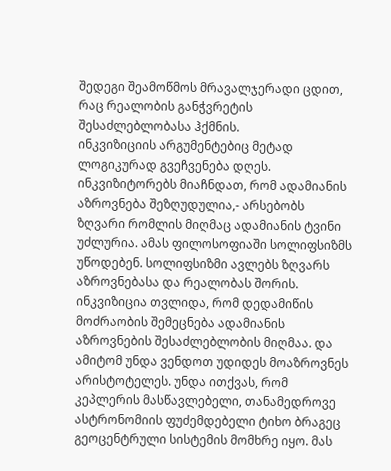შედეგი შეამოწმოს მრავალჯერადი ცდით, რაც რეალობის განჭვრეტის შესაძლებლობასა ჰქმნის.
ინკვიზიციის არგუმენტებიც მეტად ლოგიკურად გვეჩვენება დღეს. ინკვიზიტორებს მიაჩნდათ, რომ ადამიანის აზროვნება შეზღუდულია,- არსებობს ზღვარი რომლის მიღმაც ადამიანის ტვინი უძლურია. ამას ფილოსოფიაში სოლიფსიზმს უწოდებენ. სოლიფსიზმი ავლებს ზღვარს აზროვნებასა და რეალობას შორის.
ინკვიზიცია თვლიდა, რომ დედამიწის მოძრაობის შემეცნება ადამიანის აზროვნების შესაძლებლობის მიღმაა. და ამიტომ უნდა ვენდოთ უდიდეს მოაზროვნეს არისტოტელეს. უნდა ითქვას, რომ კეპლერის მასწავლებელი, თანამედროვე ასტრონომიის ფუძემდებელი ტიხო ბრაგეც გეოცენტრული სისტემის მომხრე იყო. მას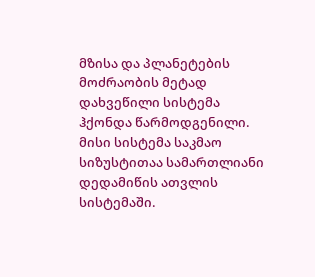მზისა და პლანეტების მოძრაობის მეტად დახვეწილი სისტემა ჰქონდა წარმოდგენილი. მისი სისტემა საკმაო სიზუსტითაა სამართლიანი დედამიწის ათვლის სისტემაში.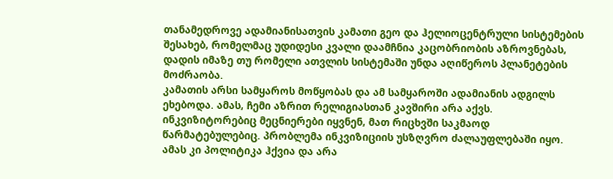თანამედროვე ადამიანისათვის კამათი გეო და ჰელიოცენტრული სისტემების შესახებ, რომელმაც უდიდესი კვალი დაამჩნია კაცობრიობის აზროვნებას, დადის იმაზე თუ რომელი ათვლის სისტემაში უნდა აღიწეროს პლანეტების მოძრაობა.
კამათის არსი სამყაროს მოწყობას და ამ სამყაროში ადამიანის ადგილს ეხებოდა. ამას, ჩემი აზრით რელიგიასთან კავშირი არა აქვს. ინკვიზიტორებიც მეცნიერები იყვნენ, მათ რიცხვში საკმაოდ წარმატებულებიც. პრობლემა ინკვიზიციის უსზღვრო ძალაუფლებაში იყო. ამას კი პოლიტიკა ჰქვია და არა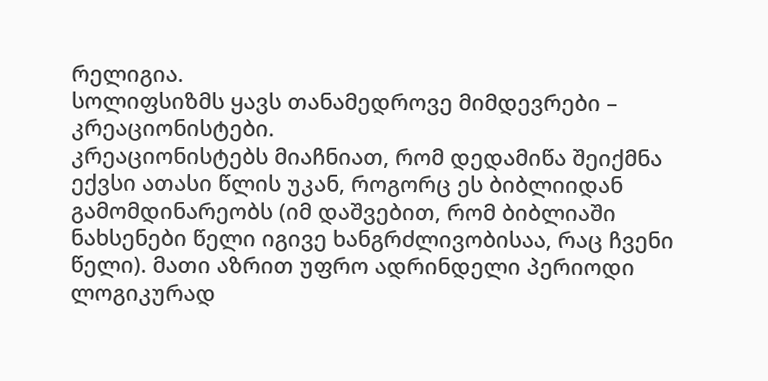რელიგია.
სოლიფსიზმს ყავს თანამედროვე მიმდევრები – კრეაციონისტები.
კრეაციონისტებს მიაჩნიათ, რომ დედამიწა შეიქმნა ექვსი ათასი წლის უკან, როგორც ეს ბიბლიიდან გამომდინარეობს (იმ დაშვებით, რომ ბიბლიაში ნახსენები წელი იგივე ხანგრძლივობისაა, რაც ჩვენი წელი). მათი აზრით უფრო ადრინდელი პერიოდი ლოგიკურად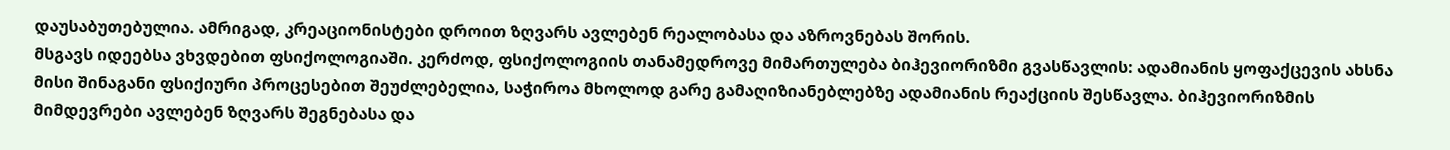დაუსაბუთებულია. ამრიგად, კრეაციონისტები დროით ზღვარს ავლებენ რეალობასა და აზროვნებას შორის.
მსგავს იდეებსა ვხვდებით ფსიქოლოგიაში. კერძოდ, ფსიქოლოგიის თანამედროვე მიმართულება ბიჰევიორიზმი გვასწავლის: ადამიანის ყოფაქცევის ახსნა მისი შინაგანი ფსიქიური პროცესებით შეუძლებელია, საჭიროა მხოლოდ გარე გამაღიზიანებლებზე ადამიანის რეაქციის შესწავლა. ბიჰევიორიზმის მიმდევრები ავლებენ ზღვარს შეგნებასა და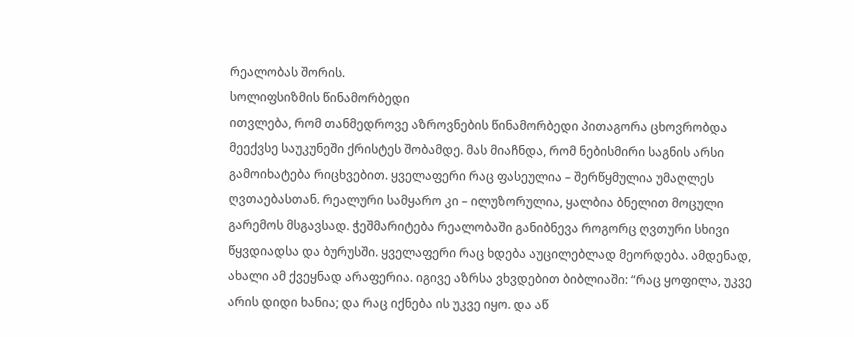რეალობას შორის.
სოლიფსიზმის წინამორბედი
ითვლება, რომ თანმედროვე აზროვნების წინამორბედი პითაგორა ცხოვრობდა მეექვსე საუკუნეში ქრისტეს შობამდე. მას მიაჩნდა, რომ ნებისმირი საგნის არსი გამოიხატება რიცხვებით. ყველაფერი რაც ფასეულია – შერწყმულია უმაღლეს ღვთაებასთან. რეალური სამყარო კი – ილუზორულია, ყალბია ბნელით მოცული გარემოს მსგავსად. ჭეშმარიტება რეალობაში განიბნევა როგორც ღვთური სხივი წყვდიადსა და ბურუსში. ყველაფერი რაც ხდება აუცილებლად მეორდება. ამდენად, ახალი ამ ქვეყნად არაფერია. იგივე აზრსა ვხვდებით ბიბლიაში: “რაც ყოფილა, უკვე არის დიდი ხანია; და რაც იქნება ის უკვე იყო. და აწ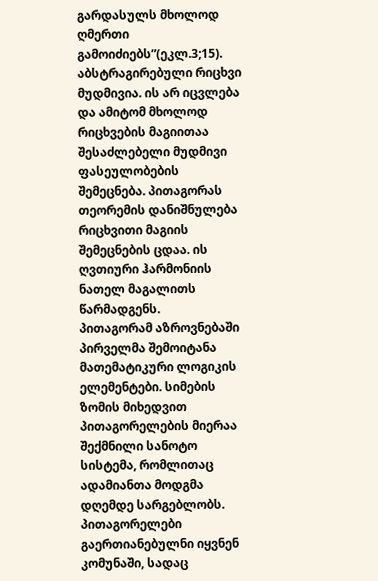გარდასულს მხოლოდ ღმერთი გამოიძიებს”(ეკლ.3;15).
აბსტრაგირებული რიცხვი მუდმივია. ის არ იცვლება და ამიტომ მხოლოდ რიცხვების მაგიითაა შესაძლებელი მუდმივი ფასეულობების შემეცნება. პითაგორას თეორემის დანიშნულება რიცხვითი მაგიის შემეცნების ცდაა. ის ღვთიური ჰარმონიის ნათელ მაგალითს წარმადგენს.
პითაგორამ აზროვნებაში პირველმა შემოიტანა მათემატიკური ლოგიკის ელემენტები. სიმების ზომის მიხედვით პითაგორელების მიერაა შექმნილი სანოტო სისტემა, რომლითაც ადამიანთა მოდგმა დღემდე სარგებლობს. პითაგორელები გაერთიანებულნი იყვნენ კომუნაში, სადაც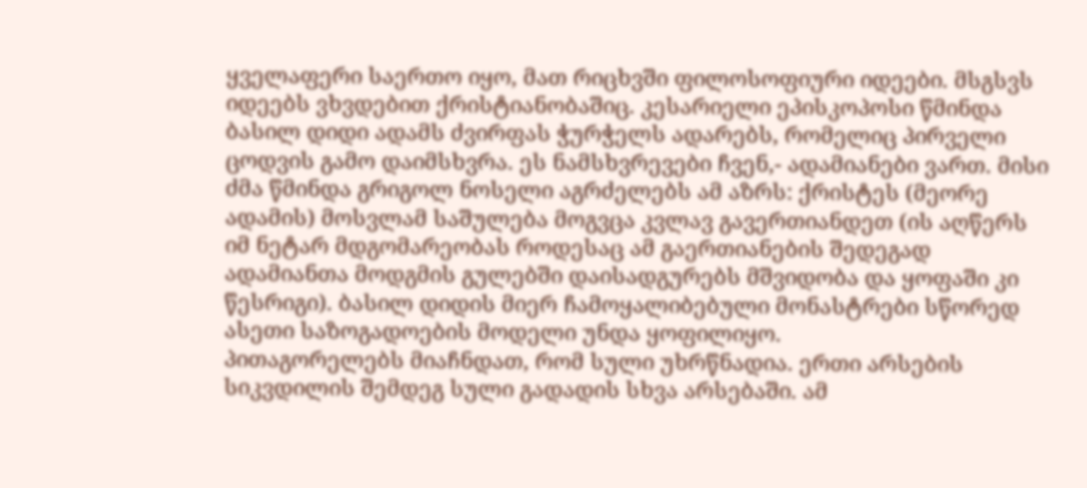ყველაფერი საერთო იყო, მათ რიცხვში ფილოსოფიური იდეები. მსგსვს იდეებს ვხვდებით ქრისტიანობაშიც. კესარიელი ეპისკოპოსი წმინდა ბასილ დიდი ადამს ძვირფას ჭურჭელს ადარებს, რომელიც პირველი ცოდვის გამო დაიმსხვრა. ეს ნამსხვრევები ჩვენ,- ადამიანები ვართ. მისი ძმა წმინდა გრიგოლ ნოსელი აგრძელებს ამ აზრს: ქრისტეს (მეორე ადამის) მოსვლამ საშულება მოგვცა კვლავ გავერთიანდეთ (ის აღწერს იმ ნეტარ მდგომარეობას როდესაც ამ გაერთიანების შედეგად ადამიანთა მოდგმის გულებში დაისადგურებს მშვიდობა და ყოფაში კი წესრიგი). ბასილ დიდის მიერ ჩამოყალიბებული მონასტრები სწორედ ასეთი საზოგადოების მოდელი უნდა ყოფილიყო.
პითაგორელებს მიაჩნდათ, რომ სული უხრწნადია. ერთი არსების სიკვდილის შემდეგ სული გადადის სხვა არსებაში. ამ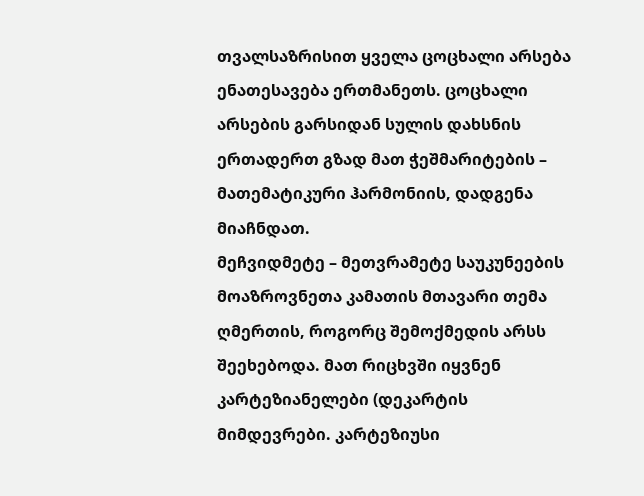თვალსაზრისით ყველა ცოცხალი არსება ენათესავება ერთმანეთს. ცოცხალი არსების გარსიდან სულის დახსნის ერთადერთ გზად მათ ჭეშმარიტების – მათემატიკური ჰარმონიის, დადგენა მიაჩნდათ.
მეჩვიდმეტე – მეთვრამეტე საუკუნეების მოაზროვნეთა კამათის მთავარი თემა ღმერთის, როგორც შემოქმედის არსს შეეხებოდა. მათ რიცხვში იყვნენ კარტეზიანელები (დეკარტის მიმდევრები. კარტეზიუსი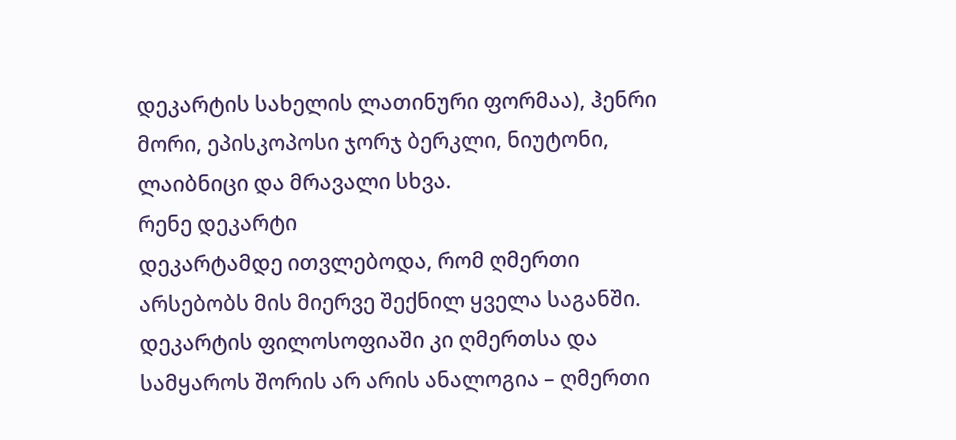დეკარტის სახელის ლათინური ფორმაა), ჰენრი მორი, ეპისკოპოსი ჯორჯ ბერკლი, ნიუტონი, ლაიბნიცი და მრავალი სხვა.
რენე დეკარტი
დეკარტამდე ითვლებოდა, რომ ღმერთი არსებობს მის მიერვე შექნილ ყველა საგანში. დეკარტის ფილოსოფიაში კი ღმერთსა და სამყაროს შორის არ არის ანალოგია – ღმერთი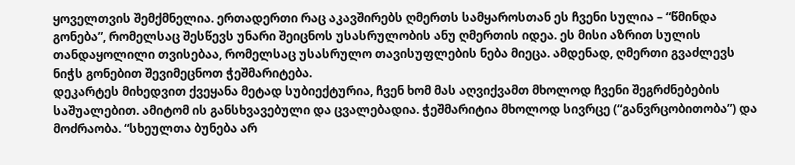ყოველთვის შემქმნელია. ერთადერთი რაც აკავშირებს ღმერთს სამყაროსთან ეს ჩვენი სულია – “წმინდა გონება”, რომელსაც შესწევს უნარი შეიცნოს უსასრულობის ანუ ღმერთის იდეა. ეს მისი აზრით სულის თანდაყოლილი თვისებაა, რომელსაც უსასრულო თავისუფლების ნება მიეცა. ამდენად, ღმერთი გვაძლევს ნიჭს გონებით შევიმეცნოთ ჭეშმარიტება.
დეკარტეს მიხედვით ქვეყანა მეტად სუბიექტურია, ჩვენ ხომ მას აღვიქვამთ მხოლოდ ჩვენი შეგრძნებების საშუალებით. ამიტომ ის განსხვავებული და ცვალებადია. ჭეშმარიტია მხოლოდ სივრცე (“განვრცობითობა”) და მოძრაობა. “სხეულთა ბუნება არ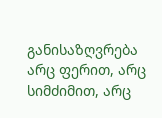განისაზღვრება არც ფერით, არც სიმძიმით, არც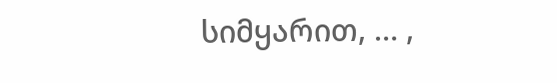სიმყარით, … ,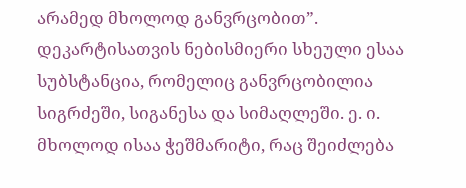არამედ მხოლოდ განვრცობით”. დეკარტისათვის ნებისმიერი სხეული ესაა სუბსტანცია, რომელიც განვრცობილია სიგრძეში, სიგანესა და სიმაღლეში. ე. ი. მხოლოდ ისაა ჭეშმარიტი, რაც შეიძლება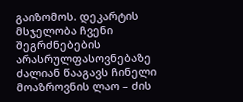გაიზომოს. დეკარტის მსჯელობა ჩვენი შეგრძნებების არასრულფასოვნებაზე ძალიან წააგავს ჩინელი მოაზროვნის ლაო – ძის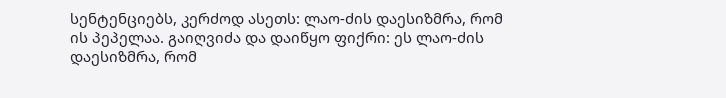სენტენციებს, კერძოდ ასეთს: ლაო-ძის დაესიზმრა, რომ ის პეპელაა. გაიღვიძა და დაიწყო ფიქრი: ეს ლაო-ძის დაესიზმრა, რომ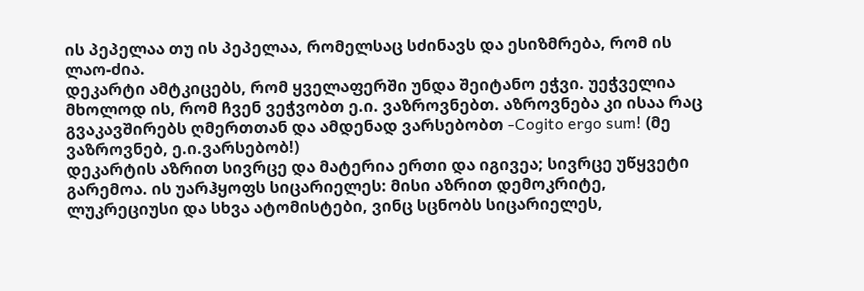ის პეპელაა თუ ის პეპელაა, რომელსაც სძინავს და ესიზმრება, რომ ის ლაო-ძია.
დეკარტი ამტკიცებს, რომ ყველაფერში უნდა შეიტანო ეჭვი. უეჭველია მხოლოდ ის, რომ ჩვენ ვეჭვობთ ე.ი. ვაზროვნებთ. აზროვნება კი ისაა რაც გვაკავშირებს ღმერთთან და ამდენად ვარსებობთ -Cogito ergo sum! (მე ვაზროვნებ, ე.ი.ვარსებობ!)
დეკარტის აზრით სივრცე და მატერია ერთი და იგივეა; სივრცე უწყვეტი გარემოა. ის უარჰყოფს სიცარიელეს: მისი აზრით დემოკრიტე, ლუკრეციუსი და სხვა ატომისტები, ვინც სცნობს სიცარიელეს,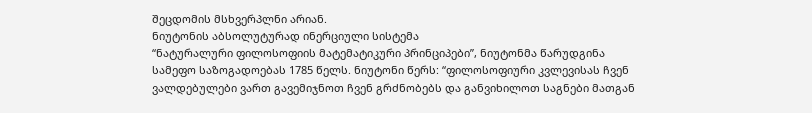შეცდომის მსხვერპლნი არიან.
ნიუტონის აბსოლუტურად ინერციული სისტემა
“ნატურალური ფილოსოფიის მატემატიკური პრინციპები”, ნიუტონმა წარუდგინა სამეფო საზოგადოებას 1785 წელს. ნიუტონი წერს: “ფილოსოფიური კვლევისას ჩვენ ვალდებულები ვართ გავემიჯნოთ ჩვენ გრძნობებს და განვიხილოთ საგნები მათგან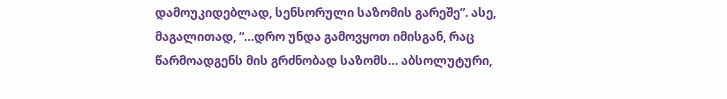დამოუკიდებლად, სენსორული საზომის გარეშე”. ასე, მაგალითად, “…დრო უნდა გამოვყოთ იმისგან, რაც წარმოადგენს მის გრძნობად საზომს… აბსოლუტური,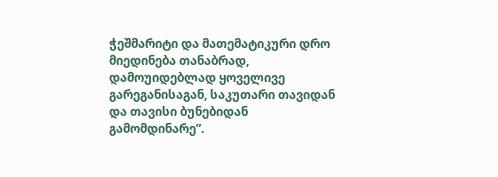ჭეშმარიტი და მათემატიკური დრო მიედინება თანაბრად, დამოუიდებლად ყოველივე გარეგანისაგან, საკუთარი თავიდან და თავისი ბუნებიდან გამომდინარე”.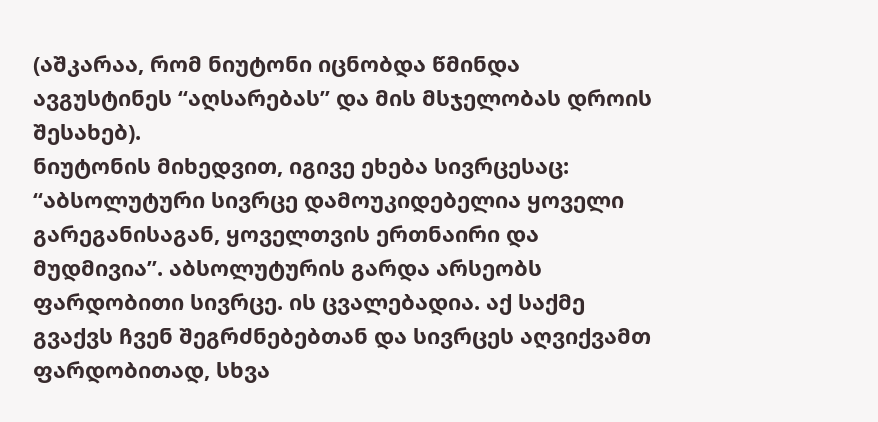(აშკარაა, რომ ნიუტონი იცნობდა წმინდა ავგუსტინეს “აღსარებას” და მის მსჯელობას დროის შესახებ).
ნიუტონის მიხედვით, იგივე ეხება სივრცესაც: “აბსოლუტური სივრცე დამოუკიდებელია ყოველი გარეგანისაგან, ყოველთვის ერთნაირი და მუდმივია”. აბსოლუტურის გარდა არსეობს ფარდობითი სივრცე. ის ცვალებადია. აქ საქმე გვაქვს ჩვენ შეგრძნებებთან და სივრცეს აღვიქვამთ ფარდობითად, სხვა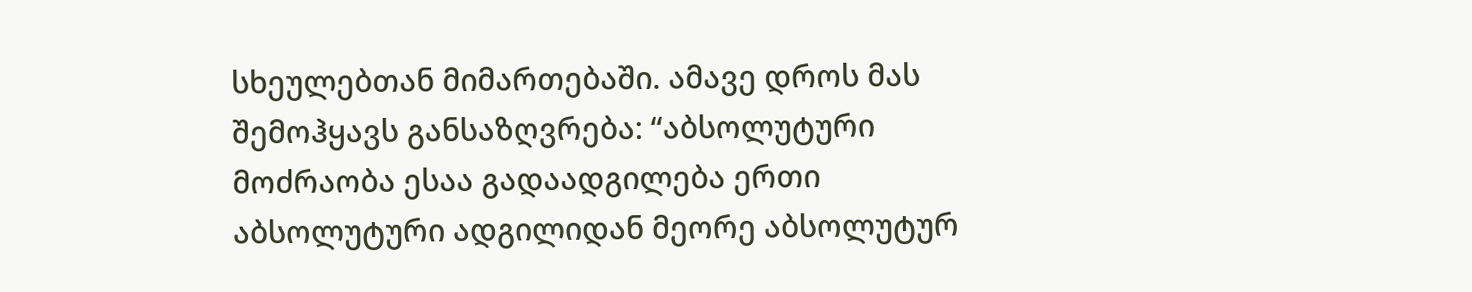სხეულებთან მიმართებაში. ამავე დროს მას შემოჰყავს განსაზღვრება: “აბსოლუტური მოძრაობა ესაა გადაადგილება ერთი აბსოლუტური ადგილიდან მეორე აბსოლუტურ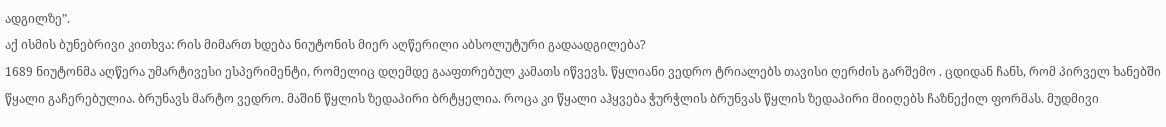ადგილზე”.
აქ ისმის ბუნებრივი კითხვა: რის მიმართ ხდება ნიუტონის მიერ აღწერილი აბსოლუტური გადაადგილება?
1689 ნიუტონმა აღწერა უმარტივესი ესპერიმენტი, რომელიც დღემდე გააფთრებულ კამათს იწვევს. წყლიანი ვედრო ტრიალებს თავისი ღერძის გარშემო . ცდიდან ჩანს, რომ პირველ ხანებში წყალი გაჩერებულია. ბრუნავს მარტო ვედრო. მაშინ წყლის ზედაპირი ბრტყელია. როცა კი წყალი აჰყვება ჭურჭლის ბრუნვას წყლის ზედაპირი მიიღებს ჩაზნექილ ფორმას. მუდმივი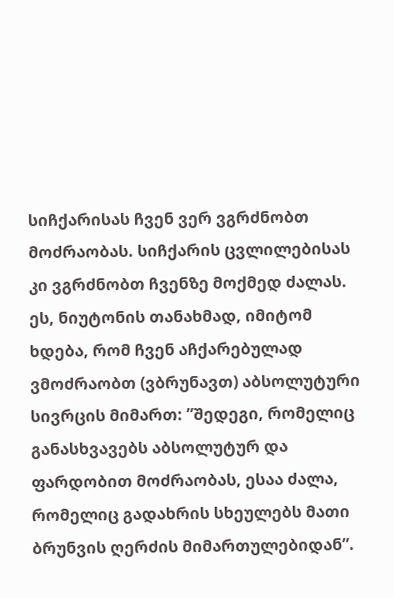სიჩქარისას ჩვენ ვერ ვგრძნობთ მოძრაობას. სიჩქარის ცვლილებისას კი ვგრძნობთ ჩვენზე მოქმედ ძალას. ეს, ნიუტონის თანახმად, იმიტომ ხდება, რომ ჩვენ აჩქარებულად ვმოძრაობთ (ვბრუნავთ) აბსოლუტური სივრცის მიმართ: ”შედეგი, რომელიც განასხვავებს აბსოლუტურ და ფარდობით მოძრაობას, ესაა ძალა, რომელიც გადახრის სხეულებს მათი ბრუნვის ღერძის მიმართულებიდან”.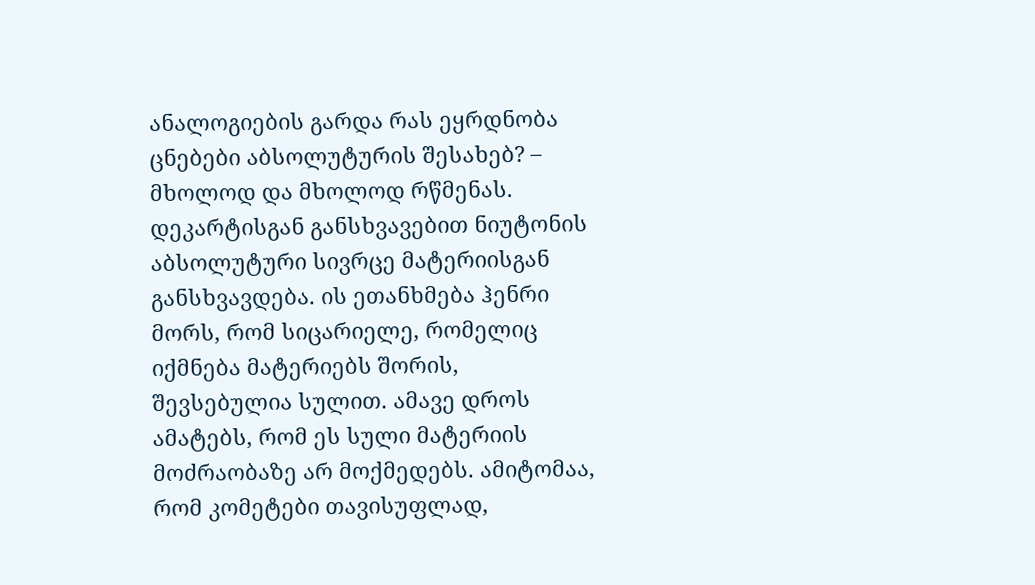ანალოგიების გარდა რას ეყრდნობა ცნებები აბსოლუტურის შესახებ? – მხოლოდ და მხოლოდ რწმენას.
დეკარტისგან განსხვავებით ნიუტონის აბსოლუტური სივრცე მატერიისგან განსხვავდება. ის ეთანხმება ჰენრი მორს, რომ სიცარიელე, რომელიც იქმნება მატერიებს შორის, შევსებულია სულით. ამავე დროს ამატებს, რომ ეს სული მატერიის მოძრაობაზე არ მოქმედებს. ამიტომაა, რომ კომეტები თავისუფლად,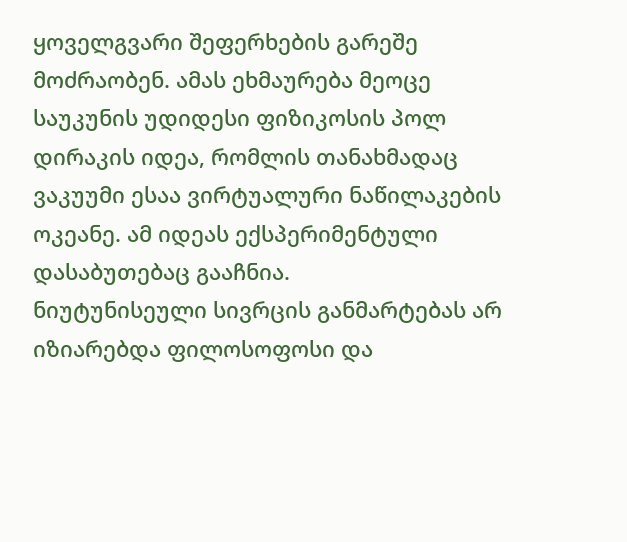ყოველგვარი შეფერხების გარეშე მოძრაობენ. ამას ეხმაურება მეოცე საუკუნის უდიდესი ფიზიკოსის პოლ დირაკის იდეა, რომლის თანახმადაც ვაკუუმი ესაა ვირტუალური ნაწილაკების ოკეანე. ამ იდეას ექსპერიმენტული დასაბუთებაც გააჩნია.
ნიუტუნისეული სივრცის განმარტებას არ იზიარებდა ფილოსოფოსი და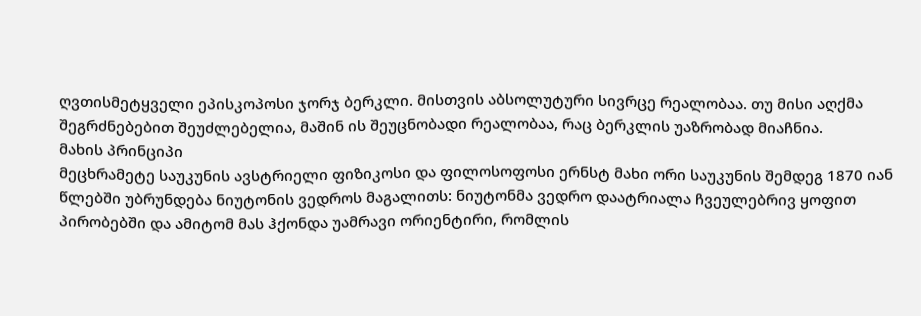ღვთისმეტყველი ეპისკოპოსი ჯორჯ ბერკლი. მისთვის აბსოლუტური სივრცე რეალობაა. თუ მისი აღქმა შეგრძნებებით შეუძლებელია, მაშინ ის შეუცნობადი რეალობაა, რაც ბერკლის უაზრობად მიაჩნია.
მახის პრინციპი
მეცხრამეტე საუკუნის ავსტრიელი ფიზიკოსი და ფილოსოფოსი ერნსტ მახი ორი საუკუნის შემდეგ 1870 იან წლებში უბრუნდება ნიუტონის ვედროს მაგალითს: ნიუტონმა ვედრო დაატრიალა ჩვეულებრივ ყოფით პირობებში და ამიტომ მას ჰქონდა უამრავი ორიენტირი, რომლის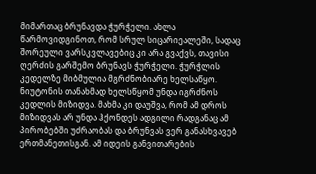მიმართაც ბრუნავდა ჭურჭელი. ახლა წარმოვიდგინოთ, რომ სრულ სიცარიეალეში, სადაც შორეული ვარსკვლავებიც კი არა გვაქვს, თავისი ღერძის გარშემო ბრუნავს ჭურჭელი. ჭურჭლის კედელზე მიბმულია მგრძნობიარე ხელსაწყო. ნიუტონის თანახმად ხელსწყომ უნდა იგრძნოს კედლის მიზიდვა. მახმა კი დაუშვა, რომ ამ დროს მიზიდვას არ უნდა ჰქონდეს ადგილი რადგანაც ამ პირობებში უძრაობას და ბრუნვას ვერ განასხვავებ ერთმანეთისგან. ამ იდეის განვითარების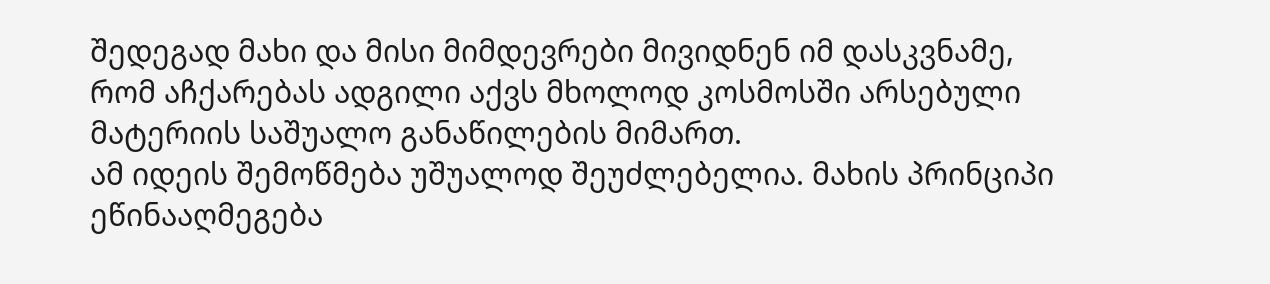შედეგად მახი და მისი მიმდევრები მივიდნენ იმ დასკვნამე, რომ აჩქარებას ადგილი აქვს მხოლოდ კოსმოსში არსებული მატერიის საშუალო განაწილების მიმართ.
ამ იდეის შემოწმება უშუალოდ შეუძლებელია. მახის პრინციპი ეწინააღმეგება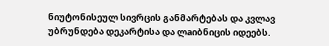ნიუტონისეულ სივრცის განმარტებას და კვლავ უბრუნდება დეკარტისა და ლaიბნიცის იდეებს.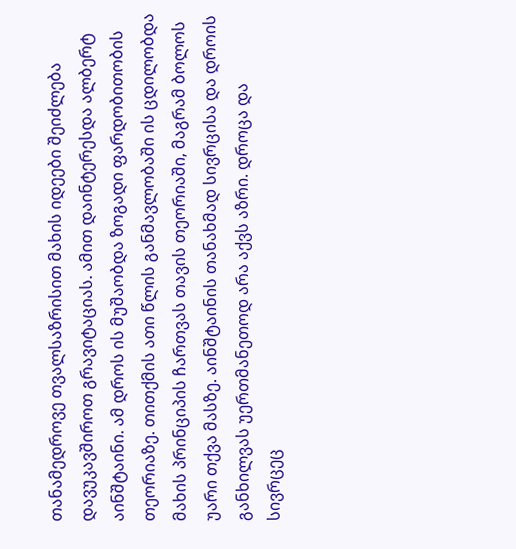თანამედროვე თვალსაზრისით მახის იდეები შეიძლება დავუკავშიროთ გრავიტაციას. ამით დაინტერესდა ალბერტ აინშტაინი. ამ დროს ის მუშაობდა ზოგადი ფარდობითობის თეორიაზე. თითქმის ათი წლის განმავლობაში ის ცდილობდა მახის პრინციპის ჩართვას თავის თეორიაში, მაგრამ ბოლოს უარი თქვა მასზე. აინშტაინის თანახმად სივრცისა და დროის განხილვას უერთმანეთოდ არა აქვს აზრი. დროცა და სივრცეც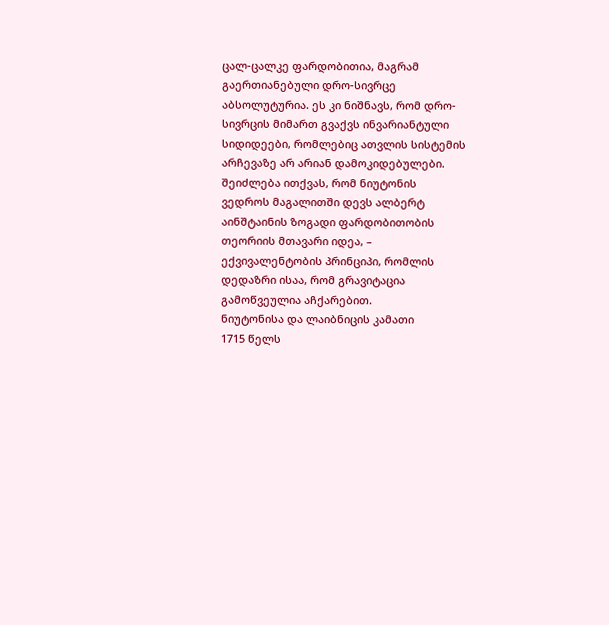ცალ-ცალკე ფარდობითია, მაგრამ გაერთიანებული დრო-სივრცე აბსოლუტურია. ეს კი ნიშნავს, რომ დრო-სივრცის მიმართ გვაქვს ინვარიანტული სიდიდეები, რომლებიც ათვლის სისტემის არჩევაზე არ არიან დამოკიდებულები.
შეიძლება ითქვას, რომ ნიუტონის ვედროს მაგალითში დევს ალბერტ აინშტაინის ზოგადი ფარდობითობის თეორიის მთავარი იდეა, – ექვივალენტობის პრინციპი, რომლის დედაზრი ისაა, რომ გრავიტაცია გამოწვეულია აჩქარებით.
ნიუტონისა და ლაიბნიცის კამათი
1715 წელს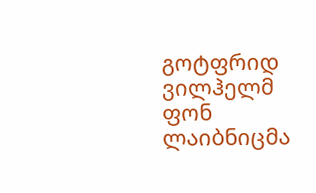გოტფრიდ ვილჰელმ ფონ ლაიბნიცმა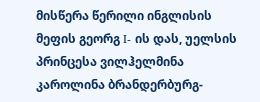მისწერა წერილი ინგლისის მეფის გეორგ I- ის დას, უელსის პრინცესა ვილჰელმინა კაროლინა ბრანდერბურგ-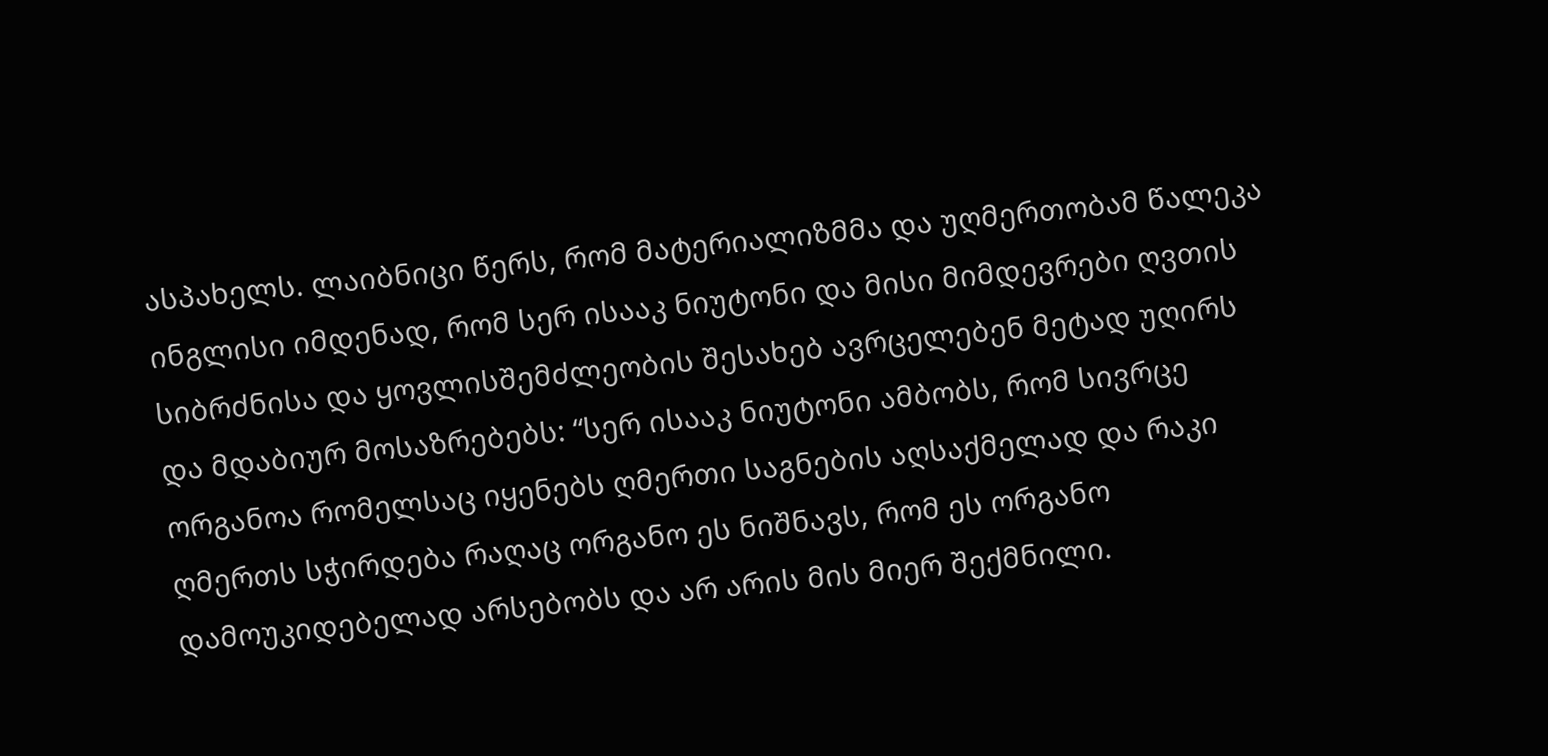ასპახელს. ლაიბნიცი წერს, რომ მატერიალიზმმა და უღმერთობამ წალეკა ინგლისი იმდენად, რომ სერ ისააკ ნიუტონი და მისი მიმდევრები ღვთის სიბრძნისა და ყოვლისშემძლეობის შესახებ ავრცელებენ მეტად უღირს და მდაბიურ მოსაზრებებს: “სერ ისააკ ნიუტონი ამბობს, რომ სივრცე ორგანოა რომელსაც იყენებს ღმერთი საგნების აღსაქმელად და რაკი ღმერთს სჭირდება რაღაც ორგანო ეს ნიშნავს, რომ ეს ორგანო დამოუკიდებელად არსებობს და არ არის მის მიერ შექმნილი.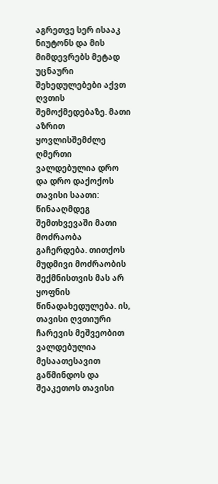აგრეთვე სერ ისააკ ნიუტონს და მის მიმდევრებს მეტად უცნაური შეხედულებები აქვთ ღვთის შემოქმედებაზე. მათი აზრით ყოვლისშემძლე ღმერთი ვალდებულია დრო და დრო დაქოქოს თავისი საათი: წინააღმდეგ შემთხვევაში მათი მოძრაობა გაჩერდება. თითქოს მუდმივი მოძრაობის შექმნისთვის მას არ ყოფნის წინადახედულება. ის, თავისი ღვთიური ჩარევის მეშვეობით ვალდებულია მესაათესავით გაწმინდოს და შეაკეთოს თავისი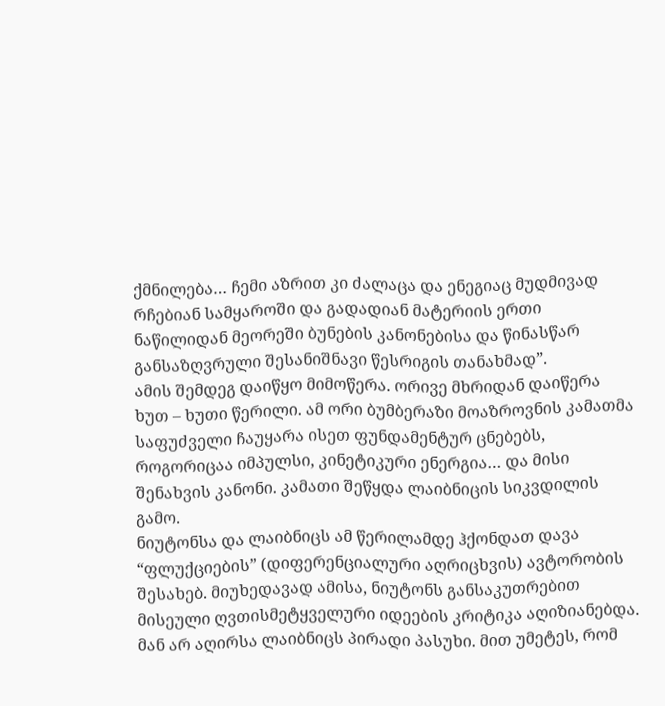ქმნილება… ჩემი აზრით კი ძალაცა და ენეგიაც მუდმივად რჩებიან სამყაროში და გადადიან მატერიის ერთი ნაწილიდან მეორეში ბუნების კანონებისა და წინასწარ განსაზღვრული შესანიშნავი წესრიგის თანახმად”.
ამის შემდეგ დაიწყო მიმოწერა. ორივე მხრიდან დაიწერა ხუთ – ხუთი წერილი. ამ ორი ბუმბერაზი მოაზროვნის კამათმა საფუძველი ჩაუყარა ისეთ ფუნდამენტურ ცნებებს, როგორიცაა იმპულსი, კინეტიკური ენერგია… და მისი შენახვის კანონი. კამათი შეწყდა ლაიბნიცის სიკვდილის გამო.
ნიუტონსა და ლაიბნიცს ამ წერილამდე ჰქონდათ დავა “ფლუქციების” (დიფერენციალური აღრიცხვის) ავტორობის შესახებ. მიუხედავად ამისა, ნიუტონს განსაკუთრებით მისეული ღვთისმეტყველური იდეების კრიტიკა აღიზიანებდა. მან არ აღირსა ლაიბნიცს პირადი პასუხი. მით უმეტეს, რომ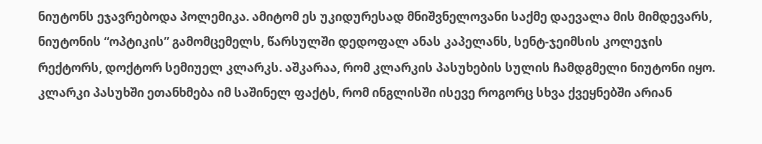ნიუტონს ეჯავრებოდა პოლემიკა. ამიტომ ეს უკიდურესად მნიშვნელოვანი საქმე დაევალა მის მიმდევარს, ნიუტონის “ოპტიკის” გამომცემელს, წარსულში დედოფალ ანას კაპელანს, სენტ-ჯეიმსის კოლეჯის რექტორს, დოქტორ სემიუელ კლარკს. აშკარაა, რომ კლარკის პასუხების სულის ჩამდგმელი ნიუტონი იყო. კლარკი პასუხში ეთანხმება იმ საშინელ ფაქტს, რომ ინგლისში ისევე როგორც სხვა ქვეყნებში არიან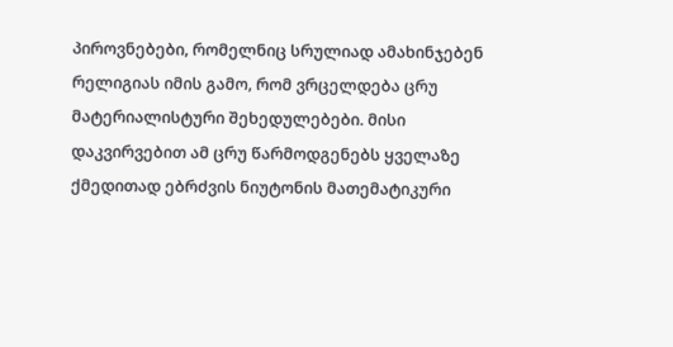პიროვნებები, რომელნიც სრულიად ამახინჯებენ რელიგიას იმის გამო, რომ ვრცელდება ცრუ მატერიალისტური შეხედულებები. მისი დაკვირვებით ამ ცრუ წარმოდგენებს ყველაზე ქმედითად ებრძვის ნიუტონის მათემატიკური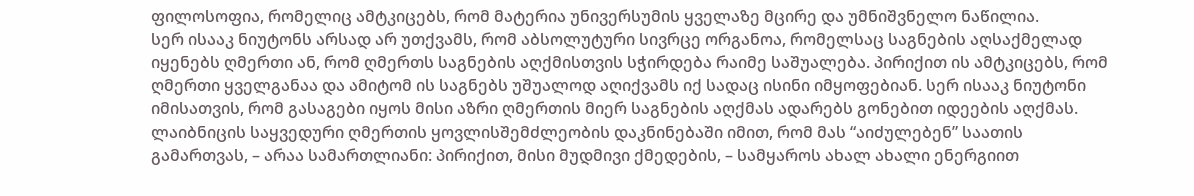ფილოსოფია, რომელიც ამტკიცებს, რომ მატერია უნივერსუმის ყველაზე მცირე და უმნიშვნელო ნაწილია.
სერ ისააკ ნიუტონს არსად არ უთქვამს, რომ აბსოლუტური სივრცე ორგანოა, რომელსაც საგნების აღსაქმელად იყენებს ღმერთი ან, რომ ღმერთს საგნების აღქმისთვის სჭირდება რაიმე საშუალება. პირიქით ის ამტკიცებს, რომ ღმერთი ყველგანაა და ამიტომ ის საგნებს უშუალოდ აღიქვამს იქ სადაც ისინი იმყოფებიან. სერ ისააკ ნიუტონი იმისათვის, რომ გასაგები იყოს მისი აზრი ღმერთის მიერ საგნების აღქმას ადარებს გონებით იდეების აღქმას.
ლაიბნიცის საყვედური ღმერთის ყოვლისშემძლეობის დაკნინებაში იმით, რომ მას “აიძულებენ” საათის გამართვას, – არაა სამართლიანი: პირიქით, მისი მუდმივი ქმედების, – სამყაროს ახალ ახალი ენერგიით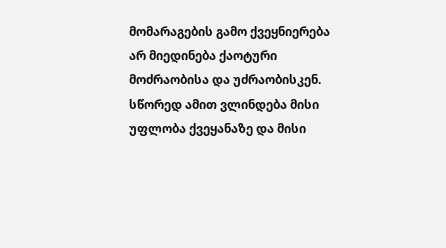მომარაგების გამო ქვეყნიერება არ მიედინება ქაოტური მოძრაობისა და უძრაობისკენ. სწორედ ამით ვლინდება მისი უფლობა ქვეყანაზე და მისი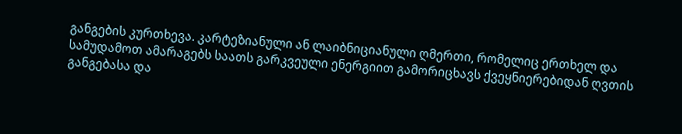განგების კურთხევა. კარტეზიანული ან ლაიბნიციანული ღმერთი, რომელიც ერთხელ და სამუდამოთ ამარაგებს საათს გარკვეული ენერგიით გამორიცხავს ქვეყნიერებიდან ღვთის განგებასა და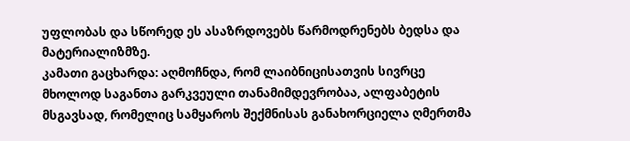უფლობას და სწორედ ეს ასაზრდოვებს წარმოდრენებს ბედსა და მატერიალიზმზე.
კამათი გაცხარდა: აღმოჩნდა, რომ ლაიბნიცისათვის სივრცე მხოლოდ საგანთა გარკვეული თანამიმდევრობაა, ალფაბეტის მსგავსად, რომელიც სამყაროს შექმნისას განახორციელა ღმერთმა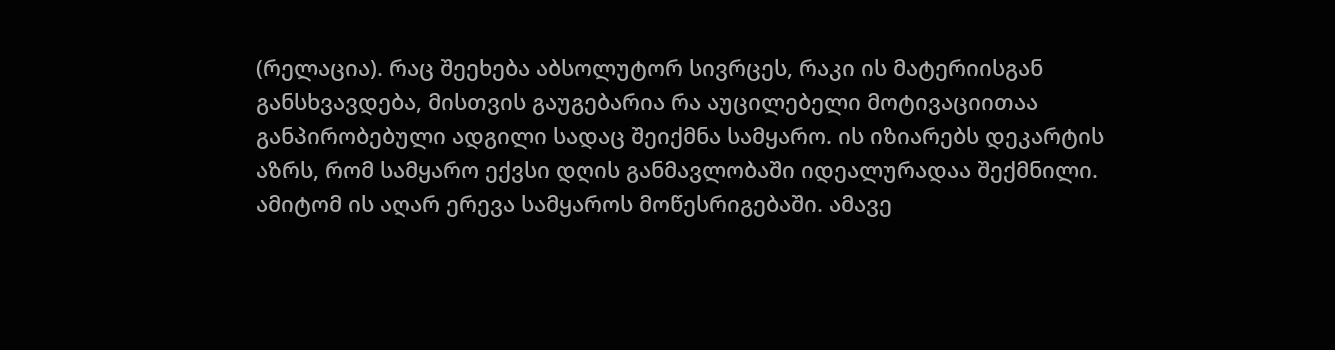(რელაცია). რაც შეეხება აბსოლუტორ სივრცეს, რაკი ის მატერიისგან განსხვავდება, მისთვის გაუგებარია რა აუცილებელი მოტივაციითაა განპირობებული ადგილი სადაც შეიქმნა სამყარო. ის იზიარებს დეკარტის აზრს, რომ სამყარო ექვსი დღის განმავლობაში იდეალურადაა შექმნილი. ამიტომ ის აღარ ერევა სამყაროს მოწესრიგებაში. ამავე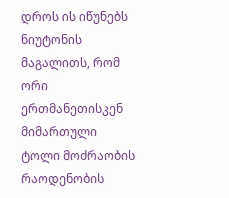დროს ის იწუნებს ნიუტონის მაგალითს, რომ ორი ერთმანეთისკენ მიმართული ტოლი მოძრაობის რაოდენობის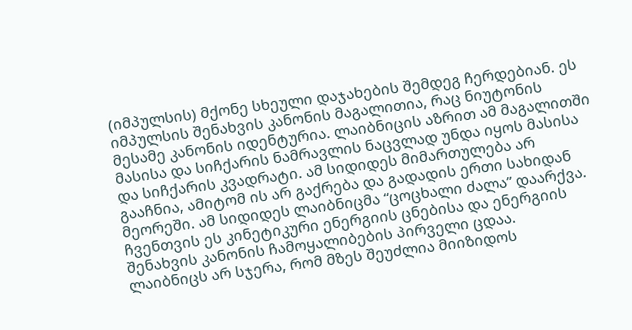(იმპულსის) მქონე სხეული დაჯახების შემდეგ ჩერდებიან. ეს იმპულსის შენახვის კანონის მაგალითია, რაც ნიუტონის მესამე კანონის იდენტურია. ლაიბნიცის აზრით ამ მაგალითში მასისა და სიჩქარის ნამრავლის ნაცვლად უნდა იყოს მასისა და სიჩქარის კვადრატი. ამ სიდიდეს მიმართულება არ გააჩნია, ამიტომ ის არ გაქრება და გადადის ერთი სახიდან მეორეში. ამ სიდიდეს ლაიბნიცმა “ცოცხალი ძალა” დაარქვა. ჩვენთვის ეს კინეტიკური ენერგიის ცნებისა და ენერგიის შენახვის კანონის ჩამოყალიბების პირველი ცდაა.
ლაიბნიცს არ სჯერა, რომ მზეს შეუძლია მიიზიდოს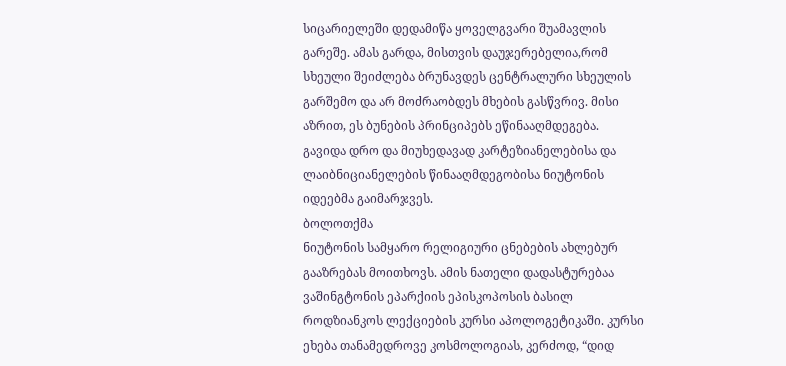სიცარიელეში დედამიწა ყოველგვარი შუამავლის გარეშე. ამას გარდა, მისთვის დაუჯერებელია,რომ სხეული შეიძლება ბრუნავდეს ცენტრალური სხეულის გარშემო და არ მოძრაობდეს მხების გასწვრივ. მისი აზრით, ეს ბუნების პრინციპებს ეწინააღმდეგება.
გავიდა დრო და მიუხედავად კარტეზიანელებისა და ლაიბნიციანელების წინააღმდეგობისა ნიუტონის იდეებმა გაიმარჯვეს.
ბოლოთქმა
ნიუტონის სამყარო რელიგიური ცნებების ახლებურ გააზრებას მოითხოვს. ამის ნათელი დადასტურებაა ვაშინგტონის ეპარქიის ეპისკოპოსის ბასილ როდზიანკოს ლექციების კურსი აპოლოგეტიკაში. კურსი ეხება თანამედროვე კოსმოლოგიას, კერძოდ, “დიდ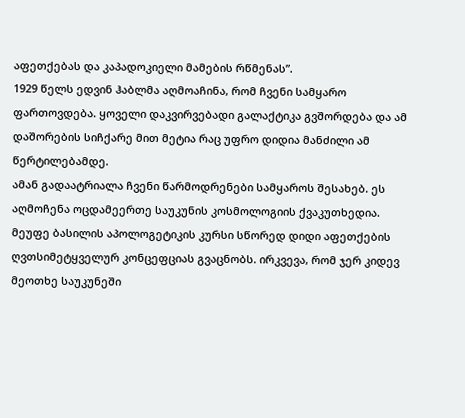აფეთქებას და კაპადოკიელი მამების რწმენას”.
1929 წელს ედვინ ჰაბლმა აღმოაჩინა, რომ ჩვენი სამყარო ფართოვდება. ყოველი დაკვირვებადი გალაქტიკა გვშორდება და ამ დაშორების სიჩქარე მით მეტია რაც უფრო დიდია მანძილი ამ წერტილებამდე.
ამან გადაატრიალა ჩვენი წარმოდრენები სამყაროს შესახებ. ეს აღმოჩენა ოცდამეერთე საუკუნის კოსმოლოგიის ქვაკუთხედია.
მეუფე ბასილის აპოლოგეტიკის კურსი სწორედ დიდი აფეთქების ღვთსიმეტყველურ კონცეფციას გვაცნობს. ირკვევა, რომ ჯერ კიდევ მეოთხე საუკუნეში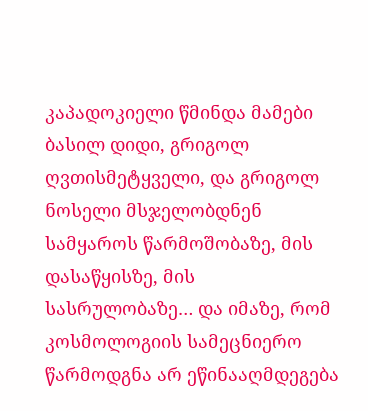კაპადოკიელი წმინდა მამები ბასილ დიდი, გრიგოლ ღვთისმეტყველი, და გრიგოლ ნოსელი მსჯელობდნენ სამყაროს წარმოშობაზე, მის დასაწყისზე, მის სასრულობაზე… და იმაზე, რომ კოსმოლოგიის სამეცნიერო წარმოდგნა არ ეწინააღმდეგება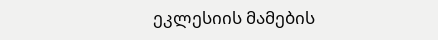ეკლესიის მამების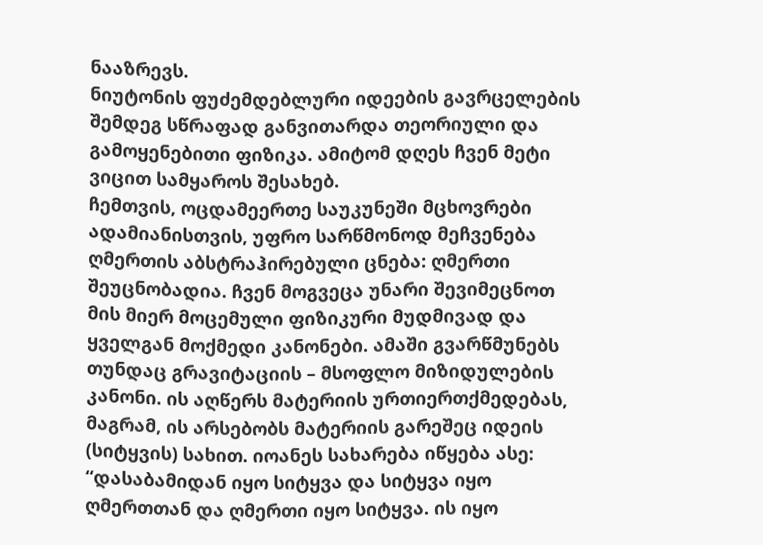ნააზრევს.
ნიუტონის ფუძემდებლური იდეების გავრცელების შემდეგ სწრაფად განვითარდა თეორიული და გამოყენებითი ფიზიკა. ამიტომ დღეს ჩვენ მეტი ვიცით სამყაროს შესახებ.
ჩემთვის, ოცდამეერთე საუკუნეში მცხოვრები ადამიანისთვის, უფრო სარწმონოდ მეჩვენება ღმერთის აბსტრაჰირებული ცნება: ღმერთი შეუცნობადია. ჩვენ მოგვეცა უნარი შევიმეცნოთ მის მიერ მოცემული ფიზიკური მუდმივად და ყველგან მოქმედი კანონები. ამაში გვარწმუნებს თუნდაც გრავიტაციის – მსოფლო მიზიდულების კანონი. ის აღწერს მატერიის ურთიერთქმედებას, მაგრამ, ის არსებობს მატერიის გარეშეც იდეის (სიტყვის) სახით. იოანეს სახარება იწყება ასე: “დასაბამიდან იყო სიტყვა და სიტყვა იყო ღმერთთან და ღმერთი იყო სიტყვა. ის იყო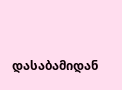დასაბამიდან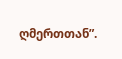ღმერთთან”.